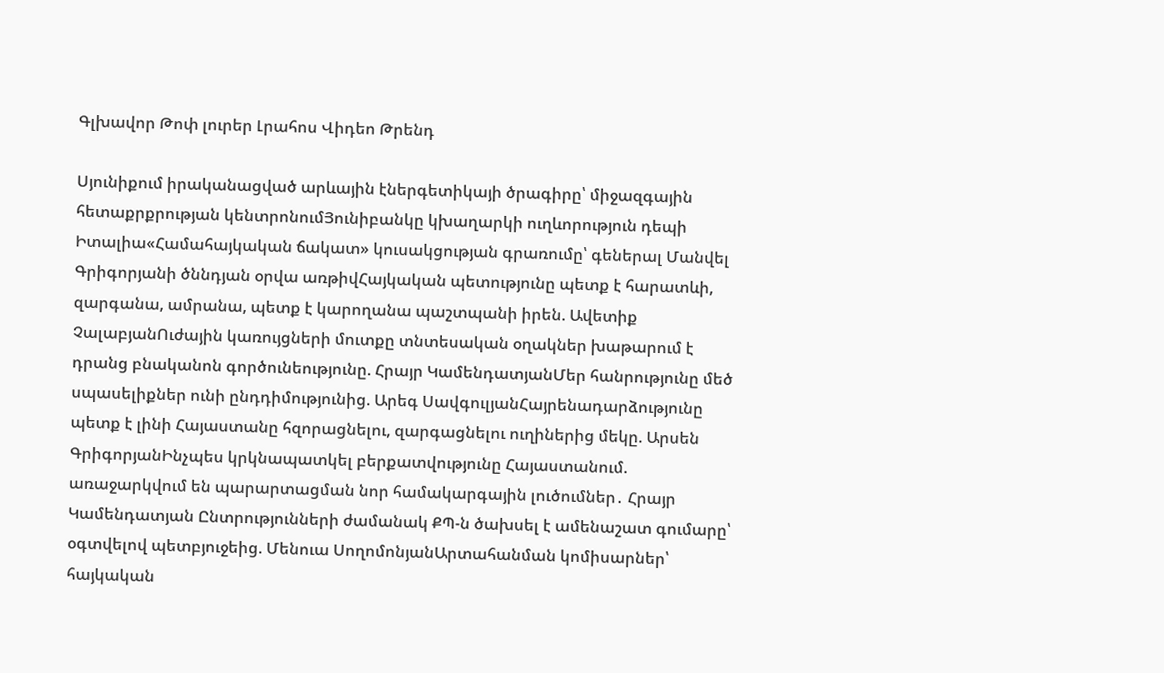Գլխավոր Թոփ լուրեր Լրահոս Վիդեո Թրենդ

Սյունիքում իրականացված արևային էներգետիկայի ծրագիրը՝ միջազգային հետաքրքրության կենտրոնումՅունիբանկը կխաղարկի ուղևորություն դեպի Իտալիա«Համահայկական ճակատ» կուսակցության գրառումը՝ գեներալ Մանվել Գրիգորյանի ծննդյան օրվա առթիվՀայկական պետությունը պետք է հարատևի, զարգանա, ամրանա, պետք է կարողանա պաշտպանի իրեն. Ավետիք ՉալաբյանՈւժային կառույցների մուտքը տնտեսական օղակներ խաթարում է դրանց բնականոն գործունեությունը. Հրայր ԿամենդատյանՄեր հանրությունը մեծ սպասելիքներ ունի ընդդիմությունից. Արեգ ՍավգուլյանՀայրենադարձությունը պետք է լինի Հայաստանը հզորացնելու, զարգացնելու ուղիներից մեկը. Արսեն ԳրիգորյանԻնչպես կրկնապատկել բերքատվությունը Հայաստանում. առաջարկվում են պարարտացման նոր համակարգային լուծումներ․ Հրայր Կամենդատյան Ընտրությունների ժամանակ ՔՊ-ն ծախսել է ամենաշատ գումարը՝ օգտվելով պետբյուջեից. Մենուա ՍողոմոնյանԱրտահանման կոմիսարներ՝ հայկական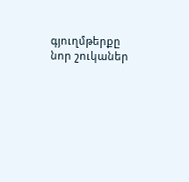գյուղմթերքը նոր շուկաներ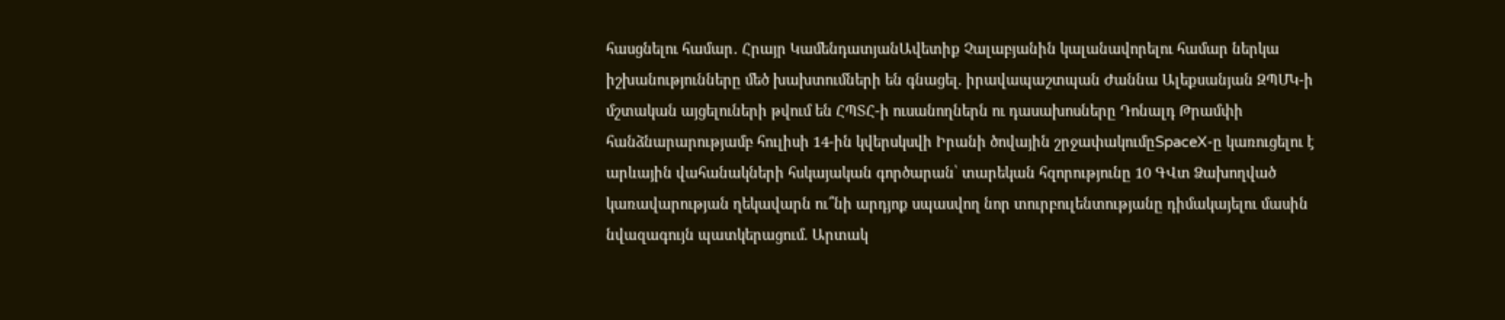հասցնելու համար․ Հրայր ԿամենդատյանԱվետիք Չալաբյանին կալանավորելու համար ներկա իշխանությունները մեծ խախտումների են գնացել. իրավապաշտպան Ժաննա Ալեքսանյան ԶՊՄԿ-ի մշտական այցելուների թվում են ՀՊՏՀ-ի ուսանողներն ու դասախոսները Դոնալդ Թրամփի հանձնարարությամբ հուլիսի 14-ին կվերսկսվի Իրանի ծովային շրջափակումըSpaceX-ը կառուցելու է արևային վահանակների հսկայական գործարան՝ տարեկան հզորությունը 10 ԳՎտ Ձախողված կառավարության ղեկավարն ու՞նի արդյոք սպասվող նոր տուրբուլենտությանը դիմակայելու մասին նվազագույն պատկերացում. Արտակ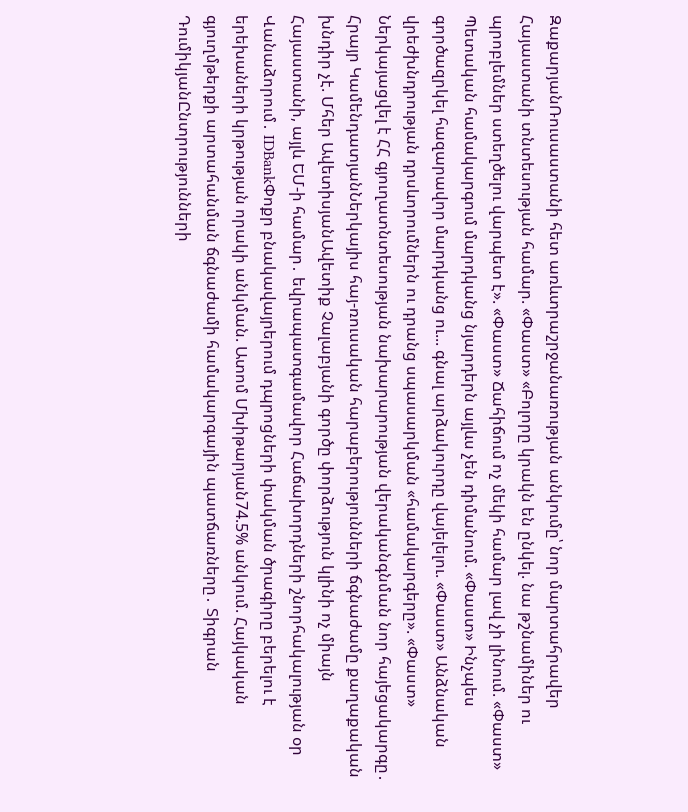ԶաքարյանՌուսաստանի հետ առևտրաշրջանառության անկումը՝ նոր մարտահրավեր Հայաստանի տնտեսության համար. «Փաստ» «Բոլորը կրակն են ընկել. նա թշնամիներ ու պրոբլեմներ ստեղծելու վարպետ է». «Փաստ» Ճահիճում ոչ մեկի համար լավ չի լինում. «Փաստ» Պետական համակարգում մարդկանց նյարդերն այլևս չեն դիմանում. «Փաստ» Ինչպես գործազրկել հազարավոր մարդկանց ու... գնալ արձակուրդը վայելելու. «Փաստ» Անձնական վրեժխնդրության դրսևորումներն ու դրանց սպասարկման «համակարգերը». «Փաստ» Ներկայացվել է ՀՀ գյուղատնտեսության նախարարության վերականգնման նոր հայեցակարգը․ Հրայր ԿամենդատյանՆերկայիս հայ-ռուսական հարաբերությունների ճգնաժամը քաղաքական խնդիր չէ. Մհեր ԱվետիսյանԱվետիք Չալաբյանի գործը փորձություն կլինի ոչ միայն Հայաստանի, այլև ԵՄ-ի համար․ եվրապատգամավոր Հաճախորդների շնորհակալության օր Վանաձորում․ IDBankՓոքր բնակավայրերում դպրոցների փակման ծրագիրը բերելու է երեխաների կրթության որակի անկման. Ատոմ Մխիթարյան74.5% անկում. Հայկական գյուղմթերքի արտահանման ճգնաժամի համակարգային պատճառները․ Տիգրան ԴումիկյանԸնտրությունների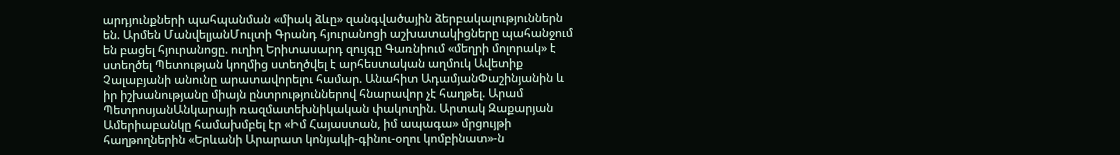արդյունքների պահպանման «միակ ձևը» զանգվածային ձերբակալություններն են. Արմեն ՄանվելյանՄուլտի Գրանդ հյուրանոցի աշխատակիցները պահանջում են բացել հյուրանոցը. ուղիղ Երիտասարդ զույգը Գառնիում «մեղրի մոլորակ» է ստեղծել Պետության կողմից ստեղծվել է արհեստական աղմուկ Ավետիք Չալաբյանի անունը արատավորելու համար. Անահիտ ԱդամյանՓաշինյանին և իր իշխանությանը միայն ընտրություններով հնարավոր չէ հաղթել. Արամ ՊետրոսյանԱնկարայի ռազմատեխնիկական փակուղին. Արտակ Զաքարյան Ամերիաբանկը համախմբել էր «Իմ Հայաստան, իմ ապագա» մրցույթի հաղթողներին «Երևանի Արարատ կոնյակի-գինու-օղու կոմբինատ»-ն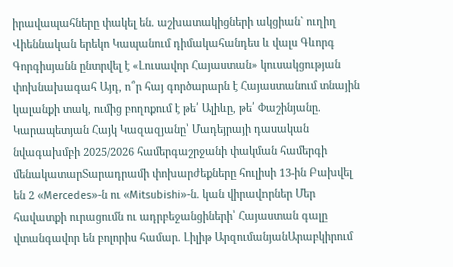իրավապահները փակել են. աշխատակիցների ակցիան` ուղիղ Վիեննական երեկո Կապանում դիմակահանդես և վալս Գևորգ Գորգիսյանն ընտրվել է «Լուսավոր Հայաստան» կուսակցության փոխնախագահ Այդ, ո՞ր հայ գործարարն է Հայաստանում տնային կալանքի տակ, ումից բողոքում է թե՛ Ալիևը, թե՛ Փաշինյանը. Կարապետյան Հայկ Կազազյանը՝ Մադեյրայի դասական նվագախմբի 2025/2026 համերգաշրջանի փակման համերգի մենակատարՏարադրամի փոխարժեքները հուլիսի 13-ին Բախվել են 2 «Mercedes»-ն ու «Mitsubishi»-ն. կան վիրավnրներ Մեր հավատքի ուրացումն ու ադրբեջանցիների՝ Հայաստան գալը վտանգավոր են բոլորիս համար. Լիլիթ ԱրզումանյանԱրաբկիրում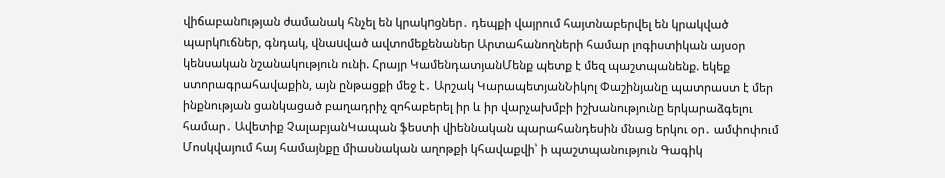վիճաբանnւթյան ժամանակ հնչել են կրակnցներ․ դեպքի վայրում հայտնաբերվել են կրակված պարկnւճներ, գնդակ, վնաuված ավտոմեքենաներ Արտահանողների համար լոգիստիկան այսօր կենսական նշանակություն ունի. Հրայր ԿամենդատյանՄենք պետք է մեզ պաշտպանենք. եկեք ստորագրահավաքին, այն ընթացքի մեջ է․ Արշակ ԿարապետյանՆիկոլ Փաշինյանը պատրաստ է մեր ինքնության ցանկացած բաղադրիչ զոհաբերել իր և իր վարչախմբի իշխանությունը երկարաձգելու համար․ Ավետիք ՉալաբյանԿապան ֆեստի վիեննական պարահանդեսին մնաց երկու օր․ ամփոփում Մոսկվայում հայ համայնքը միասնական աղոթքի կհավաքվի՝ ի պաշտպանություն Գագիկ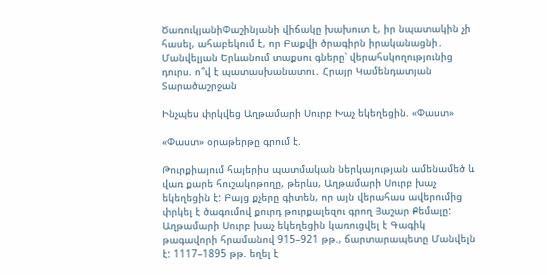ԾառուկյանիՓաշինյանի վիճակը խախուտ է, իր նպատակին չի հասել, ահաբեկում է, որ Բաքվի ծրագիրն իրականացնի․ Մանվելյան Երևանում տաքսու գները՝ վերահսկողությունից դուրս. ո՞վ է պատասխանատու․ Հրայր Կամենդատյան
Տարածաշրջան

Ինչպես փրկվեց Աղթամարի Սուրբ Խաչ եկեղեցին. «Փաստ»

«Փաստ» օրաթերթը գրում է.

Թուրքիայում հայերիս պատմական ներկայության ամենամեծ և վառ քարե հուշակոթողը, թերևս, Աղթամարի Սուրբ խաչ եկեղեցին է: Բայց քչերը գիտեն, որ այն վերահաս ավերումից փրկել է ծագումով քուրդ թուրքալեզու գրող Յաշար Քեմալը:
Աղթամարի Սուրբ խաչ եկեղեցին կառուցվել է Գագիկ թագավորի հրամանով 915–921 թթ., ճարտարապետը Մանվելն է: 1117–1895 թթ. եղել է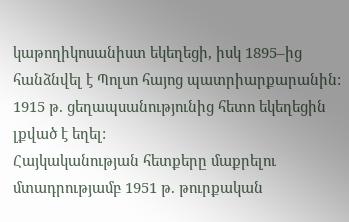կաթողիկոսանիստ եկեղեցի, իսկ 1895–ից հանձնվել է Պոլսո հայոց պատրիարքարանին: 1915 թ. ցեղապսանությունից հետո եկեղեցին լքված է եղել:
Հայկականության հետքերը մաքրելու մտադրությամբ 1951 թ. թուրքական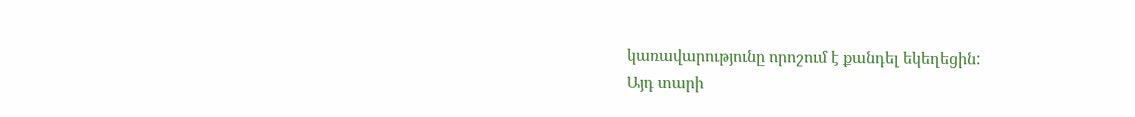կառավարությունը որոշում է քանդել եկեղեցին:
Այդ տարի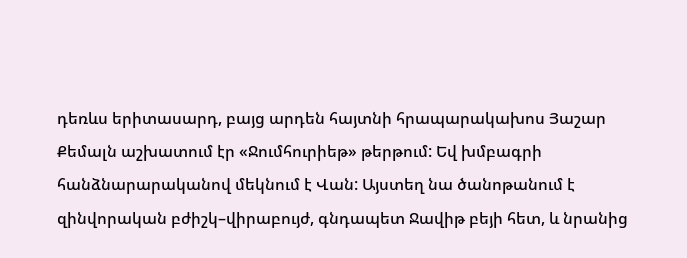դեռևս երիտասարդ, բայց արդեն հայտնի հրապարակախոս Յաշար Քեմալն աշխատում էր «Ջումհուրիեթ» թերթում: Եվ խմբագրի հանձնարարականով մեկնում է Վան: Այստեղ նա ծանոթանում է զինվորական բժիշկ–վիրաբույժ, գնդապետ Ջավիթ բեյի հետ, և նրանից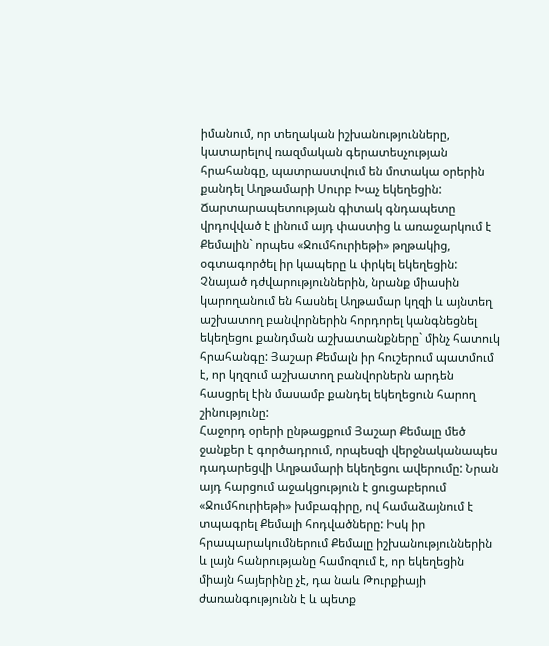իմանում, որ տեղական իշխանությունները, կատարելով ռազմական գերատեսչության հրահանգը, պատրաստվում են մոտակա օրերին քանդել Աղթամարի Սուրբ Խաչ եկեղեցին:
Ճարտարապետության գիտակ գնդապետը վրդովված է լինում այդ փաստից և առաջարկում է Քեմալին` որպես «Ջումհուրիեթի» թղթակից, օգտագործել իր կապերը և փրկել եկեղեցին: Չնայած դժվարություններին, նրանք միասին կարողանում են հասնել Աղթամար կղզի և այնտեղ աշխատող բանվորներին հորդորել կանգնեցնել եկեղեցու քանդման աշխատանքները` մինչ հատուկ հրահանգը: Յաշար Քեմալն իր հուշերում պատմում է, որ կղզում աշխատող բանվորներն արդեն հասցրել էին մասամբ քանդել եկեղեցուն հարող շինությունը:
Հաջորդ օրերի ընթացքում Յաշար Քեմալը մեծ ջանքեր է գործադրում, որպեսզի վերջնականապես դադարեցվի Աղթամարի եկեղեցու ավերումը: Նրան այդ հարցում աջակցություն է ցուցաբերում «Ջումհուրիեթի» խմբագիրը, ով համաձայնում է տպագրել Քեմալի հոդվածները: Իսկ իր հրապարակումներում Քեմալը իշխանություններին և լայն հանրությանը համոզում է, որ եկեղեցին միայն հայերինը չէ, դա նաև Թուրքիայի ժառանգությունն է և պետք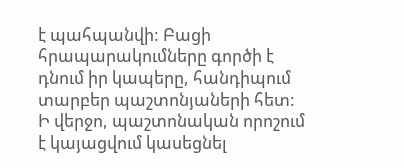է պահպանվի: Բացի հրապարակումները գործի է դնում իր կապերը, հանդիպում տարբեր պաշտոնյաների հետ: Ի վերջո, պաշտոնական որոշում է կայացվում կասեցնել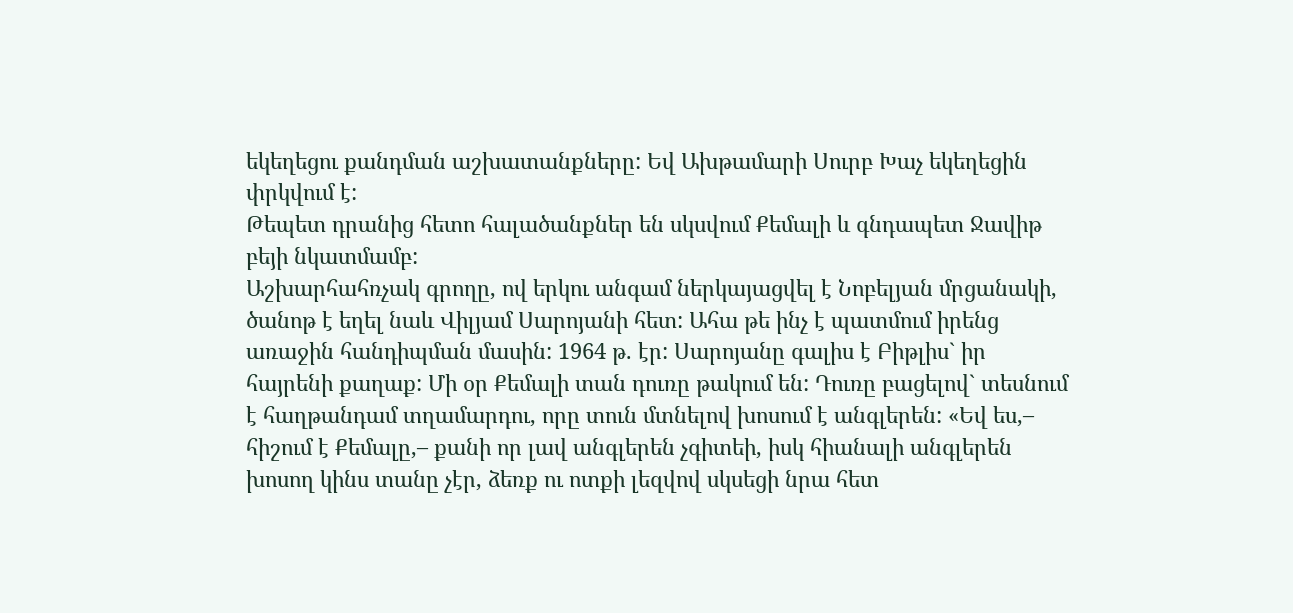եկեղեցու քանդման աշխատանքները: Եվ Ախթամարի Սուրբ Խաչ եկեղեցին փրկվում է:
Թեպետ դրանից հետո հալածանքներ են սկսվում Քեմալի և գնդապետ Ջավիթ բեյի նկատմամբ:
Աշխարհահռչակ գրողը, ով երկու անգամ ներկայացվել է Նոբելյան մրցանակի, ծանոթ է եղել նաև Վիլյամ Սարոյանի հետ: Ահա թե ինչ է պատմում իրենց առաջին հանդիպման մասին: 1964 թ. էր: Սարոյանը գալիս է Բիթլիս` իր հայրենի քաղաք: Մի օր Քեմալի տան դուռը թակում են: Դուռը բացելով` տեսնում է հաղթանդամ տղամարդու, որը տուն մտնելով խոսում է անգլերեն: «Եվ ես,– հիշում է Քեմալը,– քանի որ լավ անգլերեն չգիտեի, իսկ հիանալի անգլերեն խոսող կինս տանը չէր, ձեռք ու ոտքի լեզվով սկսեցի նրա հետ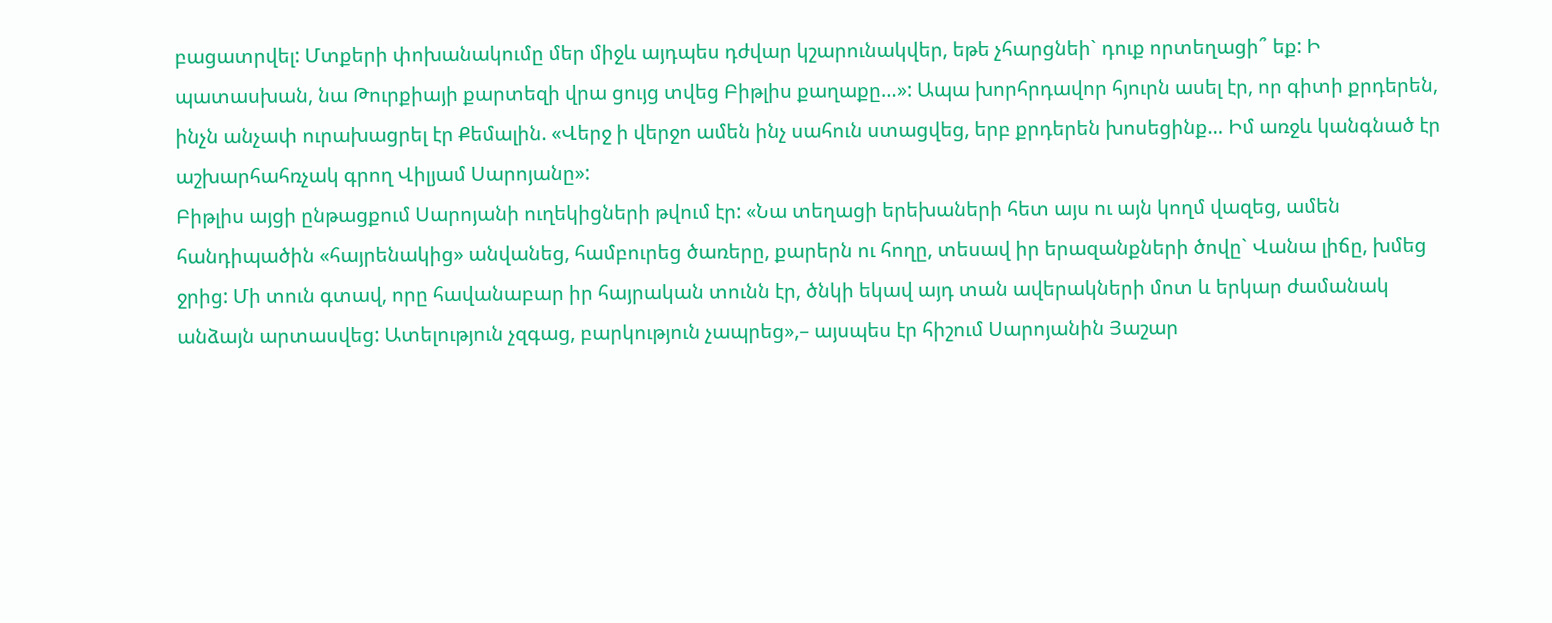բացատրվել: Մտքերի փոխանակումը մեր միջև այդպես դժվար կշարունակվեր, եթե չհարցնեի` դուք որտեղացի՞ եք: Ի պատասխան, նա Թուրքիայի քարտեզի վրա ցույց տվեց Բիթլիս քաղաքը…»: Ապա խորհրդավոր հյուրն ասել էր, որ գիտի քրդերեն, ինչն անչափ ուրախացրել էր Քեմալին. «Վերջ ի վերջո ամեն ինչ սահուն ստացվեց, երբ քրդերեն խոսեցինք… Իմ առջև կանգնած էր աշխարհահռչակ գրող Վիլյամ Սարոյանը»:
Բիթլիս այցի ընթացքում Սարոյանի ուղեկիցների թվում էր: «Նա տեղացի երեխաների հետ այս ու այն կողմ վազեց, ամեն հանդիպածին «հայրենակից» անվանեց, համբուրեց ծառերը, քարերն ու հողը, տեսավ իր երազանքների ծովը` Վանա լիճը, խմեց ջրից: Մի տուն գտավ, որը հավանաբար իր հայրական տունն էր, ծնկի եկավ այդ տան ավերակների մոտ և երկար ժամանակ անձայն արտասվեց: Ատելություն չզգաց, բարկություն չապրեց»,– այսպես էր հիշում Սարոյանին Յաշար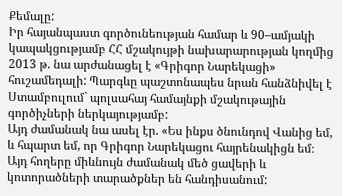Քեմալը:
Իր հայանպաստ գործունեության համար և 90–ամյակի կապակցությամբ ՀՀ մշակույթի նախարարության կողմից 2013 թ. նա արժանացել է «Գրիգոր Նարեկացի» հուշամեդալի: Պարգևը պաշտոնապես նրան հանձնիվել է Ստամբուլում` պոլսահայ համայնքի մշակութային գործիչների ներկայությամբ:
Այդ ժամանակ նա ասել էր. «Ես ինքս ծնունդով Վանից եմ, և հպարտ եմ, որ Գրիգոր Նարեկացու հայրենակիցն եմ։ Այդ հողերը միևնույն ժամանակ մեծ ցավերի և կոտորածների տարածքներ են հանդիսանում: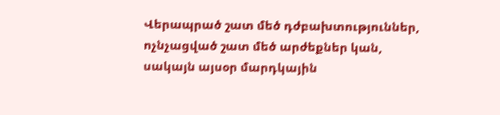Վերապրած շատ մեծ դժբախտություններ, ոչնչացված շատ մեծ արժեքներ կան, սակայն այսօր մարդկային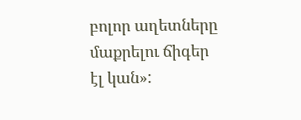բոլոր աղետները մաքրելու ճիգեր էլ կան»: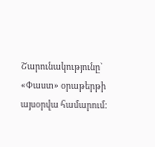Շարունակությունը` «Փաստ» օրաթերթի այսօրվա համարում: